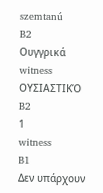szemtanú
B2
Ουγγρικά
witness
ΟΥΣΙΑΣΤΙΚΌ
B2
1
witness
B1
Δεν υπάρχουν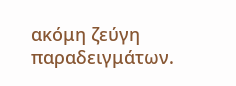ακόμη ζεύγη παραδειγμάτων.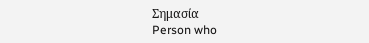Σημασία
Person who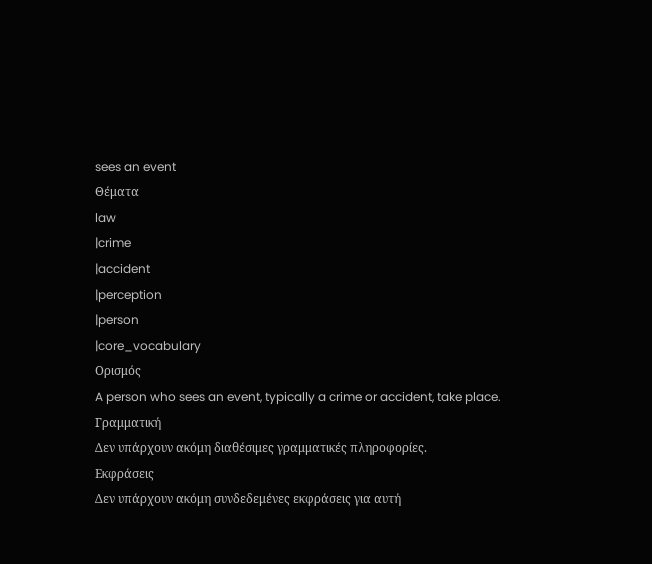sees an event
Θέματα
law
|crime
|accident
|perception
|person
|core_vocabulary
Ορισμός
A person who sees an event, typically a crime or accident, take place.
Γραμματική
Δεν υπάρχουν ακόμη διαθέσιμες γραμματικές πληροφορίες.
Εκφράσεις
Δεν υπάρχουν ακόμη συνδεδεμένες εκφράσεις για αυτή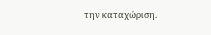την καταχώριση.